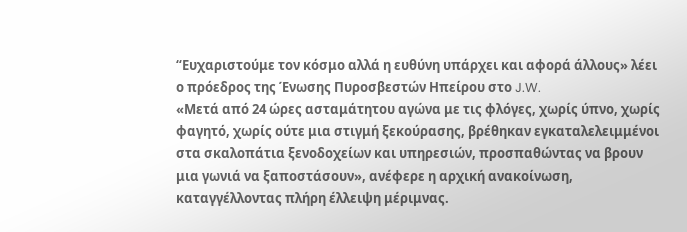“Ευχαριστούμε τον κόσμο αλλά η ευθύνη υπάρχει και αφορά άλλους» λέει ο πρόεδρος της Ένωσης Πυροσβεστών Ηπείρου στο J.W.
«Μετά από 24 ώρες ασταμάτητου αγώνα με τις φλόγες, χωρίς ύπνο, χωρίς φαγητό, χωρίς ούτε μια στιγμή ξεκούρασης, βρέθηκαν εγκαταλελειμμένοι στα σκαλοπάτια ξενοδοχείων και υπηρεσιών, προσπαθώντας να βρουν μια γωνιά να ξαποστάσουν», ανέφερε η αρχική ανακοίνωση, καταγγέλλοντας πλήρη έλλειψη μέριμνας.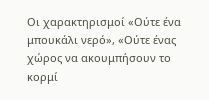Οι χαρακτηρισμοί «Ούτε ένα μπουκάλι νερό», «Ούτε ένας χώρος να ακουμπήσουν το κορμί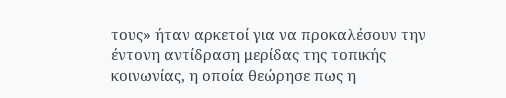τους» ήταν αρκετοί για να προκαλέσουν την έντονη αντίδραση μερίδας της τοπικής κοινωνίας, η οποία θεώρησε πως η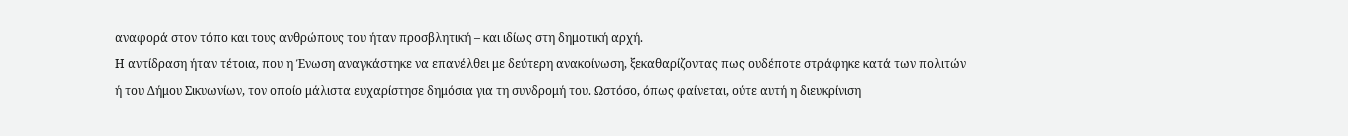αναφορά στον τόπο και τους ανθρώπους του ήταν προσβλητική – και ιδίως στη δημοτική αρχή.
Η αντίδραση ήταν τέτοια, που η Ένωση αναγκάστηκε να επανέλθει με δεύτερη ανακοίνωση, ξεκαθαρίζοντας πως ουδέποτε στράφηκε κατά των πολιτών ή του Δήμου Σικυωνίων, τον οποίο μάλιστα ευχαρίστησε δημόσια για τη συνδρομή του. Ωστόσο, όπως φαίνεται, ούτε αυτή η διευκρίνιση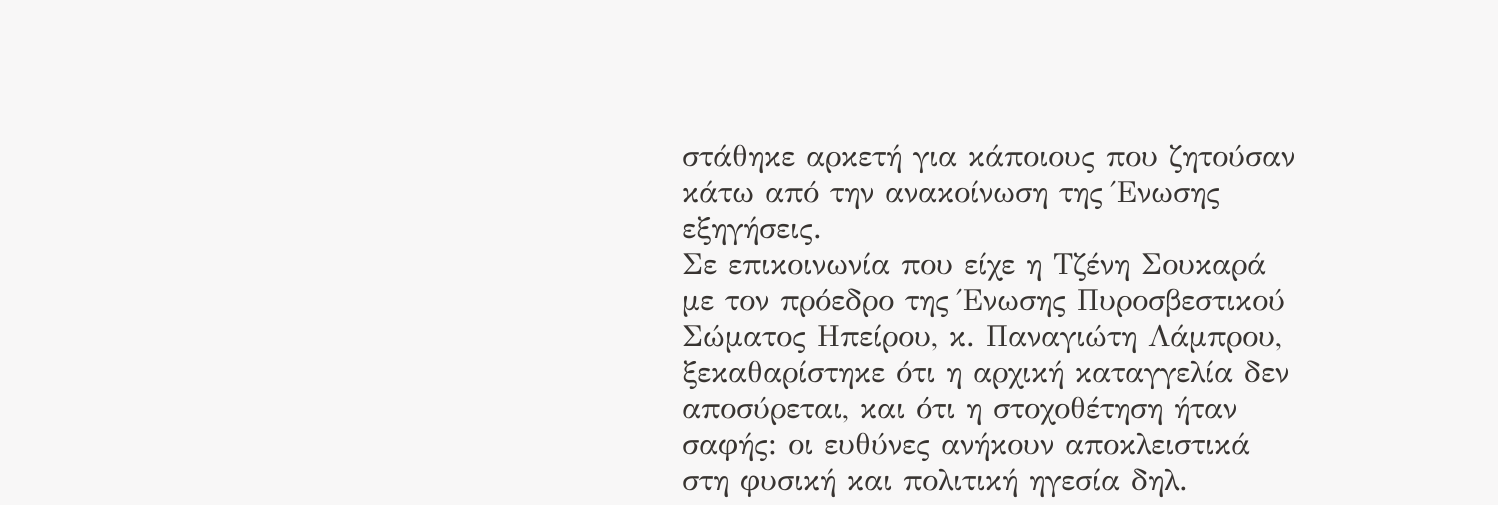στάθηκε αρκετή για κάποιους που ζητούσαν κάτω από την ανακοίνωση της Ένωσης εξηγήσεις.
Σε επικοινωνία που είχε η Τζένη Σουκαρά με τον πρόεδρο της Ένωσης Πυροσβεστικού Σώματος Ηπείρου, κ. Παναγιώτη Λάμπρου, ξεκαθαρίστηκε ότι η αρχική καταγγελία δεν αποσύρεται, και ότι η στοχοθέτηση ήταν σαφής: οι ευθύνες ανήκουν αποκλειστικά στη φυσική και πολιτική ηγεσία δηλ.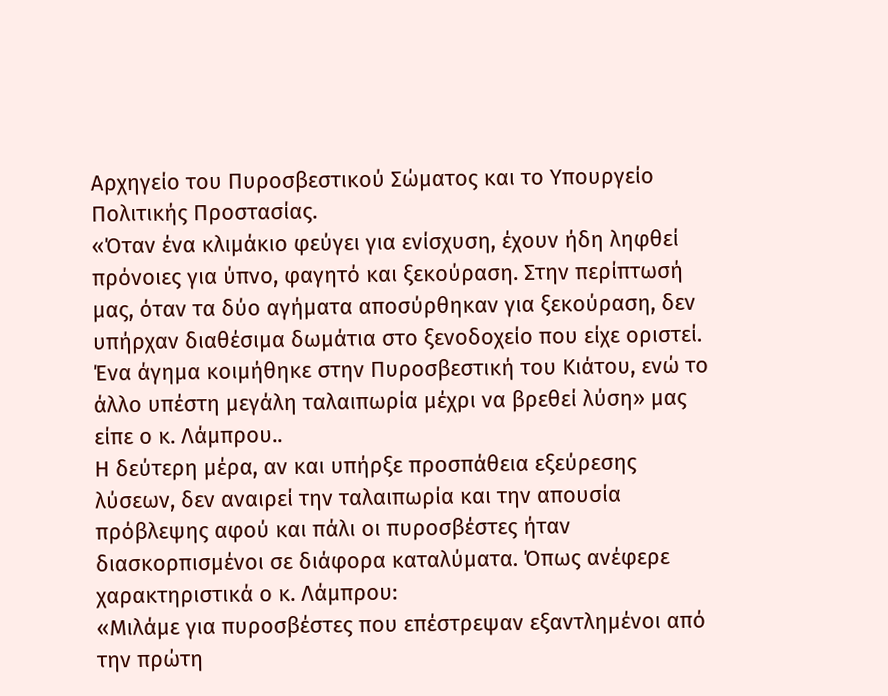Αρχηγείο του Πυροσβεστικού Σώματος και το Υπουργείο Πολιτικής Προστασίας.
«Όταν ένα κλιμάκιο φεύγει για ενίσχυση, έχουν ήδη ληφθεί πρόνοιες για ύπνο, φαγητό και ξεκούραση. Στην περίπτωσή μας, όταν τα δύο αγήματα αποσύρθηκαν για ξεκούραση, δεν υπήρχαν διαθέσιμα δωμάτια στο ξενοδοχείο που είχε οριστεί. Ένα άγημα κοιμήθηκε στην Πυροσβεστική του Κιάτου, ενώ το άλλο υπέστη μεγάλη ταλαιπωρία μέχρι να βρεθεί λύση» μας είπε ο κ. Λάμπρου..
Η δεύτερη μέρα, αν και υπήρξε προσπάθεια εξεύρεσης λύσεων, δεν αναιρεί την ταλαιπωρία και την απουσία πρόβλεψης αφού και πάλι οι πυροσβέστες ήταν διασκορπισμένοι σε διάφορα καταλύματα. Όπως ανέφερε χαρακτηριστικά ο κ. Λάμπρου:
«Μιλάμε για πυροσβέστες που επέστρεψαν εξαντλημένοι από την πρώτη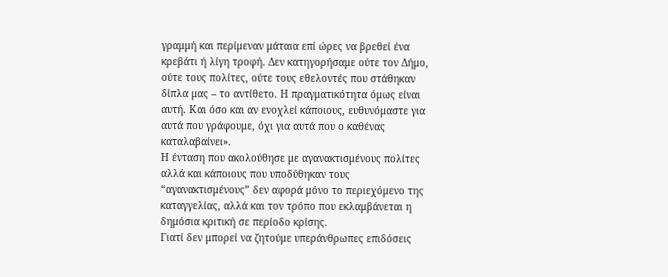γραμμή και περίμεναν μάταια επί ώρες να βρεθεί ένα κρεβάτι ή λίγη τροφή. Δεν κατηγορήσαμε ούτε τον Δήμο, ούτε τους πολίτες, ούτε τους εθελοντές που στάθηκαν δίπλα μας – το αντίθετο. Η πραγματικότητα όμως είναι αυτή. Και όσο και αν ενοχλεί κάποιους, ευθυνόμαστε για αυτά που γράφουμε, όχι για αυτά που ο καθένας καταλαβαίνει».
Η ένταση που ακολούθησε με αγανακτισμένους πολίτες αλλά και κάποιους που υποδύθηκαν τους “αγανακτισμένους” δεν αφορά μόνο το περιεχόμενο της καταγγελίας, αλλά και τον τρόπο που εκλαμβάνεται η δημόσια κριτική σε περίοδο κρίσης.
Γιατί δεν μπορεί να ζητούμε υπεράνθρωπες επιδόσεις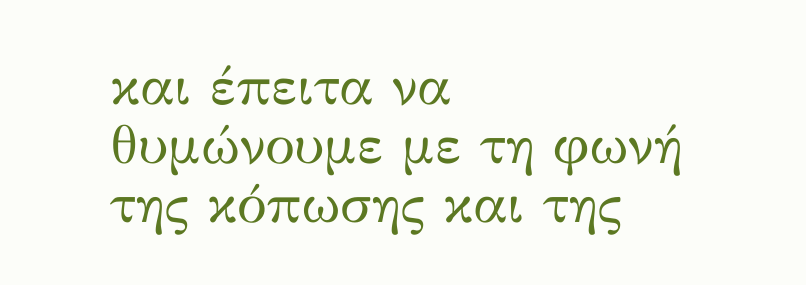και έπειτα να θυμώνουμε με τη φωνή της κόπωσης και της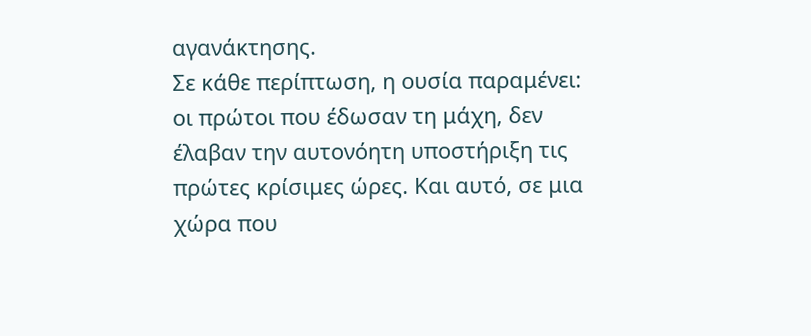αγανάκτησης.
Σε κάθε περίπτωση, η ουσία παραμένει: οι πρώτοι που έδωσαν τη μάχη, δεν έλαβαν την αυτονόητη υποστήριξη τις πρώτες κρίσιμες ώρες. Και αυτό, σε μια χώρα που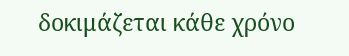δοκιμάζεται κάθε χρόνο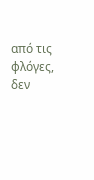από τις φλόγες, δεν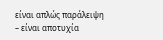είναι απλώς παράλειψη – είναι αποτυχία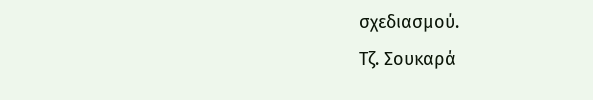σχεδιασμού.
Tζ. Σουκαρά